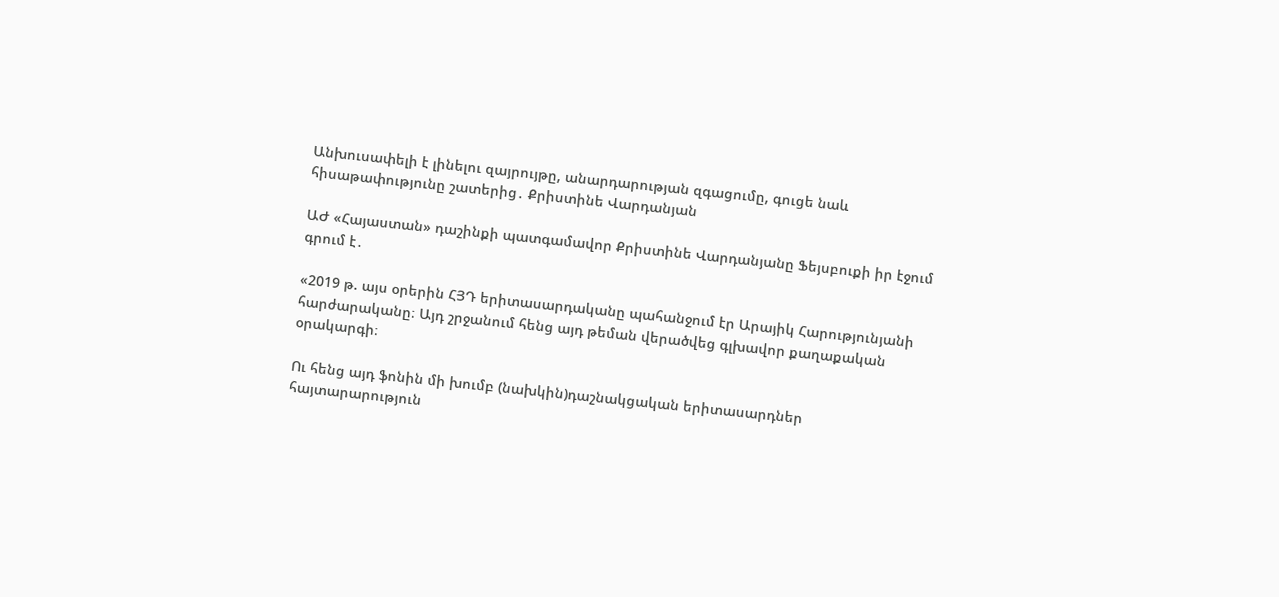Անխուսափելի է լինելու զայրույթը, անարդարության զգացումը, գուցե նաև հիսաթափությունը շատերից․ Քրիստինե Վարդանյան

ԱԺ «Հայաստան» դաշինքի պատգամավոր Քրիստինե Վարդանյանը Ֆեյսբուքի իր էջում գրում է․

«2019 թ. այս օրերին ՀՅԴ երիտասարդականը պահանջում էր Արայիկ Հարությունյանի հարժարականը։ Այդ շրջանում հենց այդ թեման վերածվեց գլխավոր քաղաքական օրակարգի։

Ու հենց այդ ֆոնին մի խումբ (նախկին)դաշնակցական երիտասարդներ հայտարարություն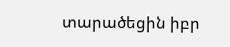տարածեցին իբր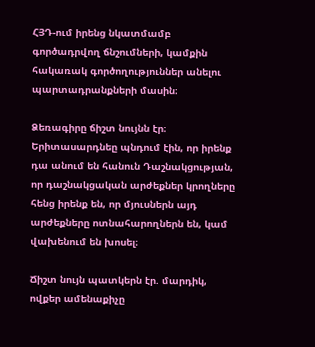ՀՅԴ-ում իրենց նկատմամբ գործադրվող ճնշումների, կամքին հակառակ գործողություններ անելու պարտադրանքների մասին։

Ձեռագիրը ճիշտ նույնն էր։ Երիտասարդնեը պնդում էին, որ իրենք դա անում են հանուն Դաշնակցության, որ դաշնակցական արժեքներ կրողները հենց իրենք են, որ մյուսներն այդ արժեքները ոտնահարողներն են, կամ վախենում են խոսել։

Ճիշտ նույն պատկերն էր. մարդիկ, ովքեր ամենաքիչը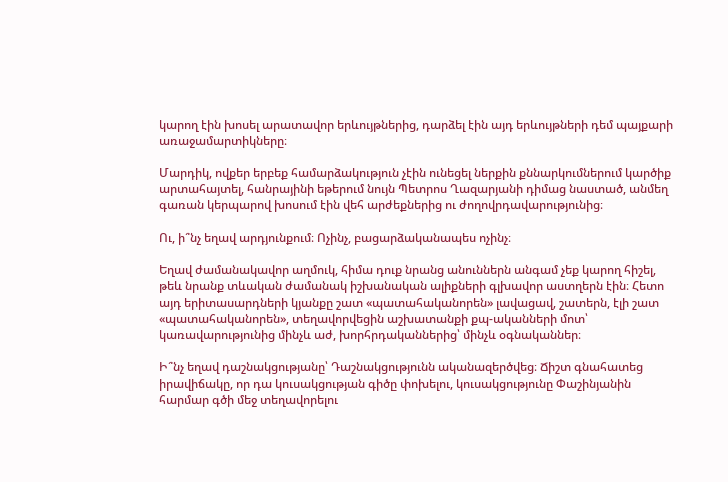կարող էին խոսել արատավոր երևույթներից, դարձել էին այդ երևույթների դեմ պայքարի առաջամարտիկները։

Մարդիկ, ովքեր երբեք համարձակություն չէին ունեցել ներքին քննարկումներում կարծիք արտահայտել, հանրայինի եթերում նույն Պետրոս Ղազարյանի դիմաց նաստած, անմեղ գառան կերպարով խոսում էին վեհ արժեքներից ու ժողովրդավարությունից։

Ու, ի՞նչ եղավ արդյունքում։ Ոչինչ, բացարձականապես ոչինչ։

Եղավ ժամանակավոր աղմուկ, հիմա դուք նրանց անուններն անգամ չեք կարող հիշել, թեև նրանք տևական ժամանակ իշխանական ալիքների գլխավոր աստղերն էին։ Հետո այդ երիտասարդների կյանքը շատ «պատահականորեն» լավացավ, շատերն, էլի շատ «պատահականորեն», տեղավորվեցին աշխատանքի քպ-ականների մոտ՝ կառավարությունից մինչև աժ, խորհրդականներից՝ մինչև օգնականներ։

Ի՞նչ եղավ դաշնակցությանը՝ Դաշնակցությունն ականազերծվեց։ Ճիշտ գնահատեց իրավիճակը, որ դա կուսակցության գիծը փոխելու, կուսակցությունը Փաշինյանին հարմար գծի մեջ տեղավորելու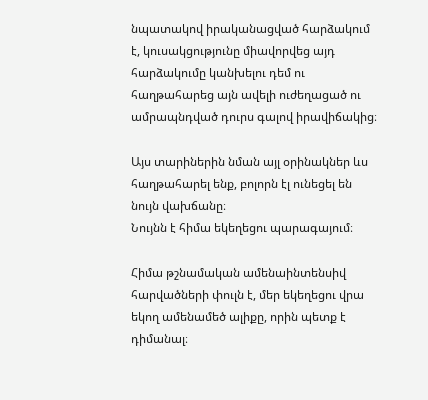նպատակով իրականացված հարձակում է, կուսակցությունը միավորվեց այդ հարձակումը կանխելու դեմ ու հաղթահարեց այն ավելի ուժեղացած ու ամրապնդված դուրս գալով իրավիճակից։

Այս տարիներին նման այլ օրինակներ ևս հաղթահարել ենք, բոլորն էլ ունեցել են նույն վախճանը։
Նույնն է հիմա եկեղեցու պարագայում։

Հիմա թշնամական ամենաինտենսիվ հարվածների փուլն է, մեր եկեղեցու վրա եկող ամենամեծ ալիքը, որին պետք է դիմանալ։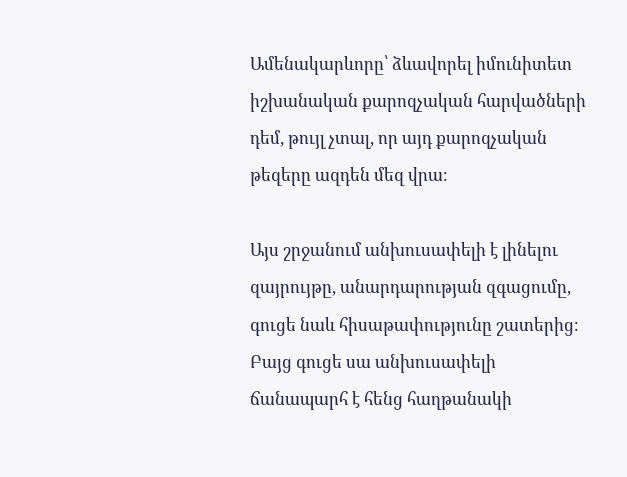Ամենակարևորը՝ ձևավորել իմունիտետ իշխանական քարոզչական հարվածների դեմ, թույլ չտալ, որ այդ քարոզչական թեզերը ազդեն մեզ վրա։

Այս շրջանում անխուսափելի է լինելու զայրույթը, անարդարության զգացումը, գուցե նաև հիսաթափությունը շատերից։ Բայց գուցե սա անխուսափելի ճանապարհ է հենց հաղթանակի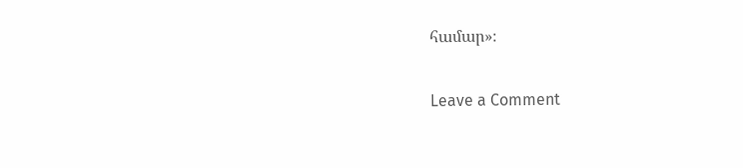համար»։

Leave a Comment